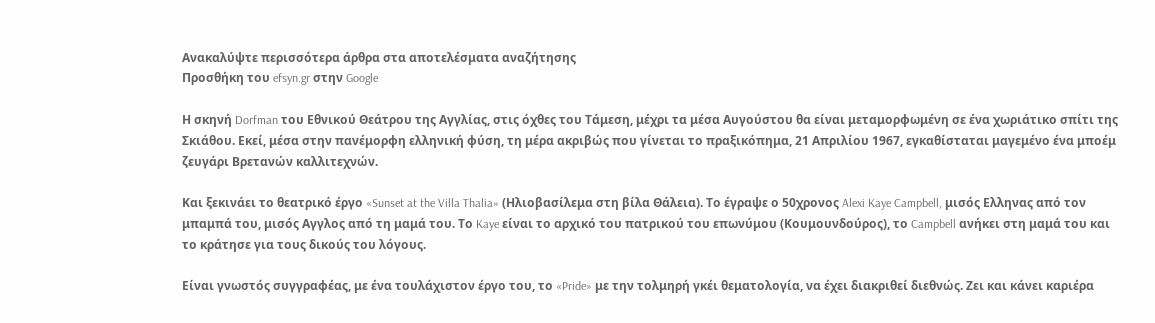Ανακαλύψτε περισσότερα άρθρα στα αποτελέσματα αναζήτησης
Προσθήκη του efsyn.gr στην Google

Η σκηνή Dorfman του Εθνικού Θεάτρου της Αγγλίας, στις όχθες του Τάμεση, μέχρι τα μέσα Αυγούστου θα είναι μεταμορφωμένη σε ένα χωριάτικο σπίτι της Σκιάθου. Εκεί, μέσα στην πανέμορφη ελληνική φύση, τη μέρα ακριβώς που γίνεται το πραξικόπημα, 21 Απριλίου 1967, εγκαθίσταται μαγεμένο ένα μποέμ ζευγάρι Βρετανών καλλιτεχνών.

Και ξεκινάει το θεατρικό έργο «Sunset at the Villa Thalia» (Ηλιοβασίλεμα στη βίλα Θάλεια). Το έγραψε ο 50χρονος Alexi Kaye Campbell, μισός Ελληνας από τον μπαμπά του, μισός Αγγλος από τη μαμά του. Το Kaye είναι το αρχικό του πατρικού του επωνύμου (Κουμουνδούρος), το Campbell ανήκει στη μαμά του και το κράτησε για τους δικούς του λόγους.

Είναι γνωστός συγγραφέας, με ένα τουλάχιστον έργο του, το «Pride» με την τολμηρή γκέι θεματολογία, να έχει διακριθεί διεθνώς. Ζει και κάνει καριέρα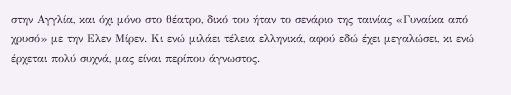στην Αγγλία, και όχι μόνο στο θέατρο, δικό του ήταν το σενάριο της ταινίας «Γυναίκα από χρυσό» με την Ελεν Μίρεν. Κι ενώ μιλάει τέλεια ελληνικά, αφού εδώ έχει μεγαλώσει, κι ενώ έρχεται πολύ συχνά, μας είναι περίπου άγνωστος.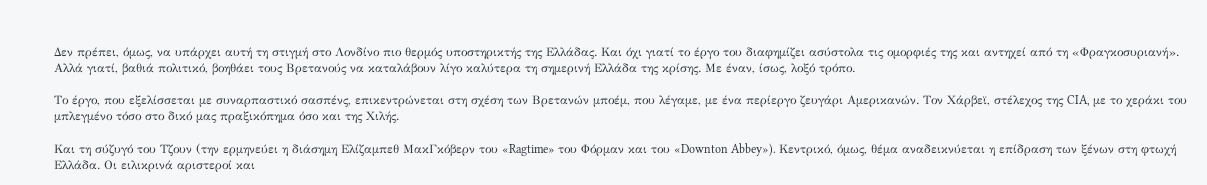Δεν πρέπει, όμως, να υπάρχει αυτή τη στιγμή στο Λονδίνο πιο θερμός υποστηρικτής της Ελλάδας. Και όχι γιατί το έργο του διαφημίζει ασύστολα τις ομορφιές της και αντηχεί από τη «Φραγκοσυριανή». Αλλά γιατί, βαθιά πολιτικό, βοηθάει τους Βρετανούς να καταλάβουν λίγο καλύτερα τη σημερινή Ελλάδα της κρίσης. Με έναν, ίσως, λοξό τρόπο.

Το έργο, που εξελίσσεται με συναρπαστικό σασπένς, επικεντρώνεται στη σχέση των Βρετανών μποέμ, που λέγαμε, με ένα περίεργο ζευγάρι Αμερικανών. Τον Χάρβεϊ, στέλεχος της CIA, με το χεράκι του μπλεγμένο τόσο στο δικό μας πραξικόπημα όσο και της Χιλής.

Και τη σύζυγό του Τζουν (την ερμηνεύει η διάσημη Ελίζαμπεθ ΜακΓκόβερν του «Ragtime» του Φόρμαν και του «Downton Abbey»). Κεντρικό, όμως, θέμα αναδεικνύεται η επίδραση των ξένων στη φτωχή Ελλάδα. Οι ειλικρινά αριστεροί και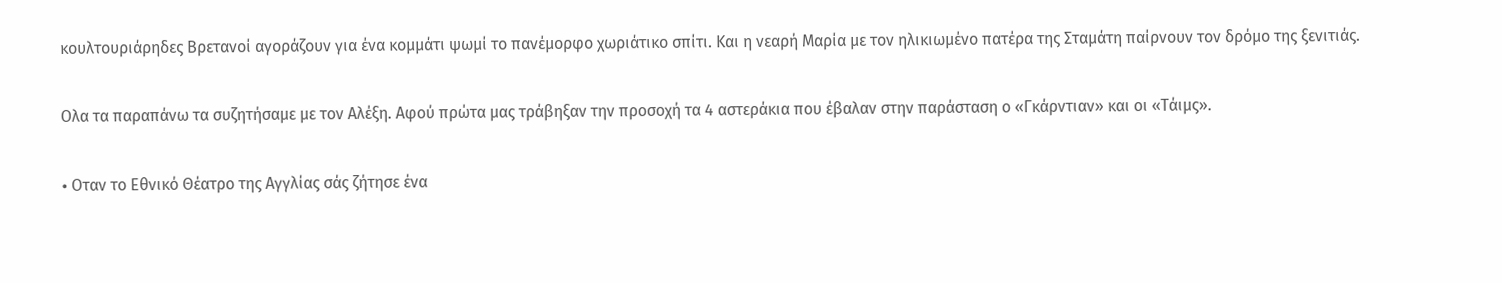κουλτουριάρηδες Βρετανοί αγοράζουν για ένα κομμάτι ψωμί το πανέμορφο χωριάτικο σπίτι. Και η νεαρή Μαρία με τον ηλικιωμένο πατέρα της Σταμάτη παίρνουν τον δρόμο της ξενιτιάς.

Ολα τα παραπάνω τα συζητήσαμε με τον Αλέξη. Αφού πρώτα μας τράβηξαν την προσοχή τα 4 αστεράκια που έβαλαν στην παράσταση ο «Γκάρντιαν» και οι «Τάιμς».

• Oταν το Εθνικό Θέατρο της Αγγλίας σάς ζήτησε ένα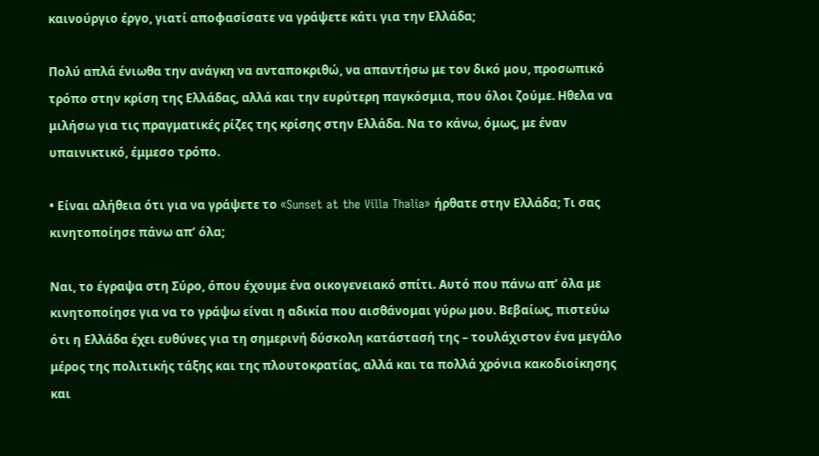καινούργιο έργο, γιατί αποφασίσατε να γράψετε κάτι για την Ελλάδα;

Πολύ απλά ένιωθα την ανάγκη να ανταποκριθώ, να απαντήσω με τον δικό μου, προσωπικό τρόπο στην κρίση της Ελλάδας, αλλά και την ευρύτερη παγκόσμια, που όλοι ζούμε. Ηθελα να μιλήσω για τις πραγματικές ρίζες της κρίσης στην Ελλάδα. Να το κάνω, όμως, με έναν υπαινικτικό, έμμεσο τρόπο.

• Είναι αλήθεια ότι για να γράψετε το «Sunset at the Villa Thalia» ήρθατε στην Ελλάδα; Τι σας κινητοποίησε πάνω απ’ όλα;

Ναι, το έγραψα στη Σύρο, όπου έχουμε ένα οικογενειακό σπίτι. Αυτό που πάνω απ’ όλα με κινητοποίησε για να το γράψω είναι η αδικία που αισθάνομαι γύρω μου. Βεβαίως, πιστεύω ότι η Ελλάδα έχει ευθύνες για τη σημερινή δύσκολη κατάστασή της – τουλάχιστον ένα μεγάλο μέρος της πολιτικής τάξης και της πλουτοκρατίας, αλλά και τα πολλά χρόνια κακοδιοίκησης και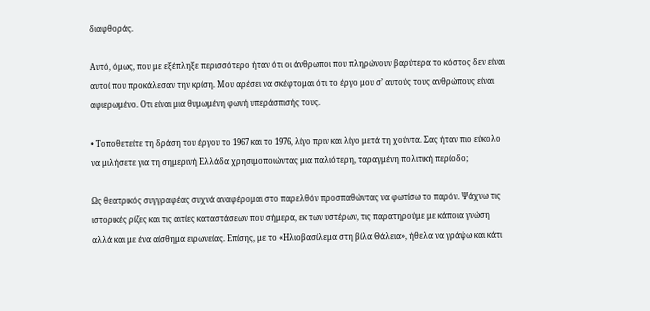διαφθοράς.

Αυτό, όμως, που με εξέπληξε περισσότερο ήταν ότι οι άνθρωποι που πληρώνουν βαρύτερα το κόστος δεν είναι αυτοί που προκάλεσαν την κρίση. Μου αρέσει να σκέφτομαι ότι το έργο μου σ’ αυτούς τους ανθρώπους είναι αφιερωμένο. Οτι είναι μια θυμωμένη φωνή υπεράσπισής τους.

• Τοποθετείτε τη δράση του έργου το 1967 και το 1976, λίγο πριν και λίγο μετά τη χούντα. Σας ήταν πιο εύκολο να μιλήσετε για τη σημερινή Ελλάδα χρησιμοποιώντας μια παλιότερη, ταραγμένη πολιτική περίοδο;

Ως θεατρικός συγγραφέας συχνά αναφέρομαι στο παρελθόν προσπαθώντας να φωτίσω το παρόν. Ψάχνω τις ιστορικές ρίζες και τις αιτίες καταστάσεων που σήμερα, εκ των υστέρων, τις παρατηρούμε με κάποια γνώση αλλά και με ένα αίσθημα ειρωνείας. Επίσης, με το «Ηλιοβασίλεμα στη βίλα Θάλεια», ήθελα να γράψω και κάτι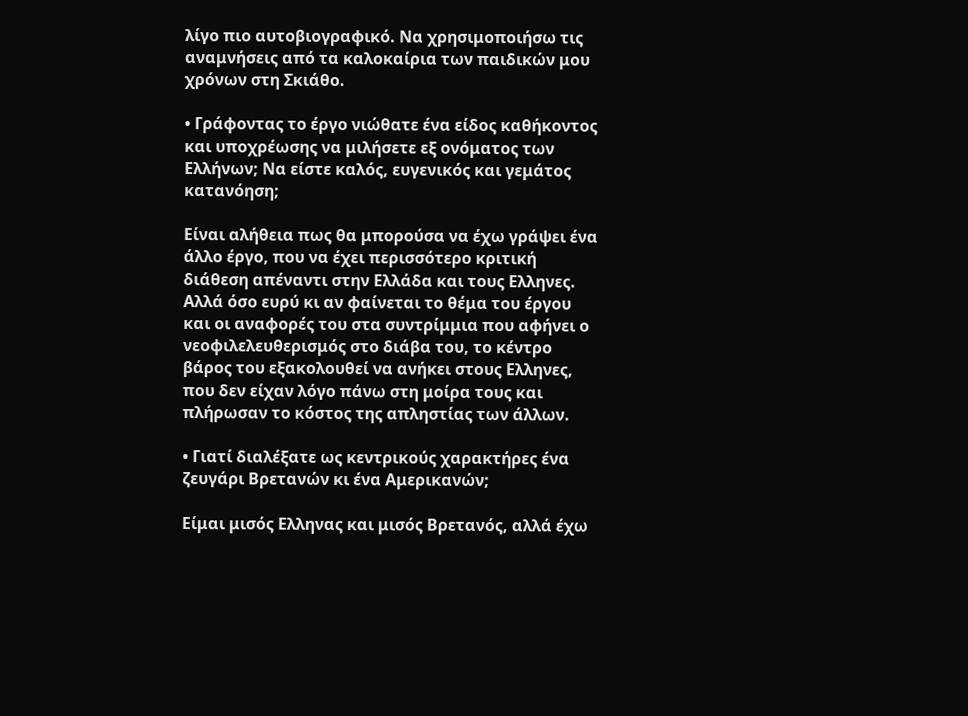λίγο πιο αυτοβιογραφικό. Να χρησιμοποιήσω τις αναμνήσεις από τα καλοκαίρια των παιδικών μου χρόνων στη Σκιάθο.

• Γράφοντας το έργο νιώθατε ένα είδος καθήκοντος και υποχρέωσης να μιλήσετε εξ ονόματος των Ελλήνων; Να είστε καλός, ευγενικός και γεμάτος κατανόηση;

Είναι αλήθεια πως θα μπορούσα να έχω γράψει ένα άλλο έργο, που να έχει περισσότερο κριτική διάθεση απέναντι στην Ελλάδα και τους Ελληνες. Αλλά όσο ευρύ κι αν φαίνεται το θέμα του έργου και οι αναφορές του στα συντρίμμια που αφήνει ο νεοφιλελευθερισμός στο διάβα του, το κέντρο βάρος του εξακολουθεί να ανήκει στους Ελληνες, που δεν είχαν λόγο πάνω στη μοίρα τους και πλήρωσαν το κόστος της απληστίας των άλλων.

• Γιατί διαλέξατε ως κεντρικούς χαρακτήρες ένα ζευγάρι Βρετανών κι ένα Αμερικανών;

Είμαι μισός Ελληνας και μισός Βρετανός, αλλά έχω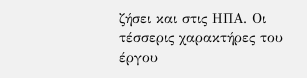ζήσει και στις ΗΠΑ. Οι τέσσερις χαρακτήρες του έργου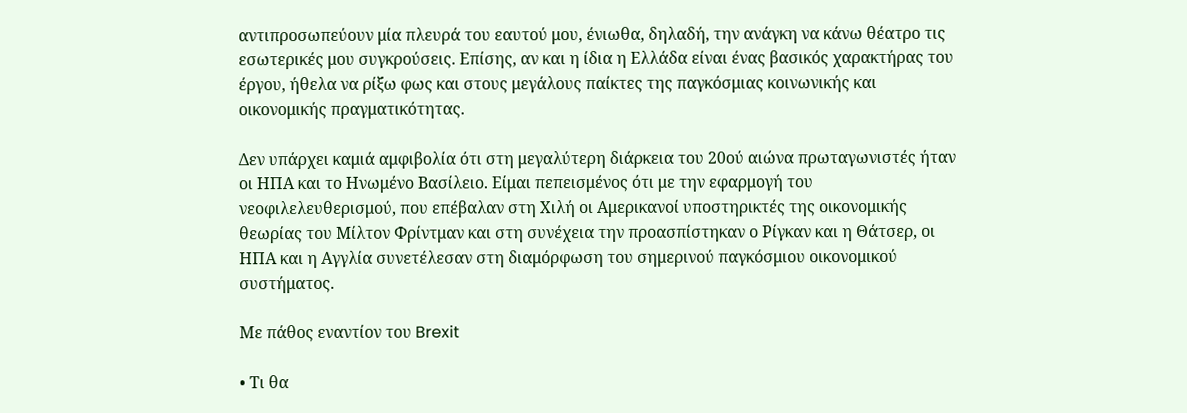αντιπροσωπεύουν μία πλευρά του εαυτού μου, ένιωθα, δηλαδή, την ανάγκη να κάνω θέατρο τις εσωτερικές μου συγκρούσεις. Επίσης, αν και η ίδια η Ελλάδα είναι ένας βασικός χαρακτήρας του έργου, ήθελα να ρίξω φως και στους μεγάλους παίκτες της παγκόσμιας κοινωνικής και οικονομικής πραγματικότητας.

Δεν υπάρχει καμιά αμφιβολία ότι στη μεγαλύτερη διάρκεια του 20ού αιώνα πρωταγωνιστές ήταν οι ΗΠΑ και το Ηνωμένο Βασίλειο. Eίμαι πεπεισμένος ότι με την εφαρμογή του νεοφιλελευθερισμού, που επέβαλαν στη Χιλή oι Αμερικανοί υποστηρικτές της οικονομικής θεωρίας του Μίλτον Φρίντμαν και στη συνέχεια την προασπίστηκαν ο Ρίγκαν και η Θάτσερ, οι ΗΠΑ και η Αγγλία συνετέλεσαν στη διαμόρφωση του σημερινού παγκόσμιου οικονομικού συστήματος.

Με πάθος εναντίον του Brexit

• Τι θα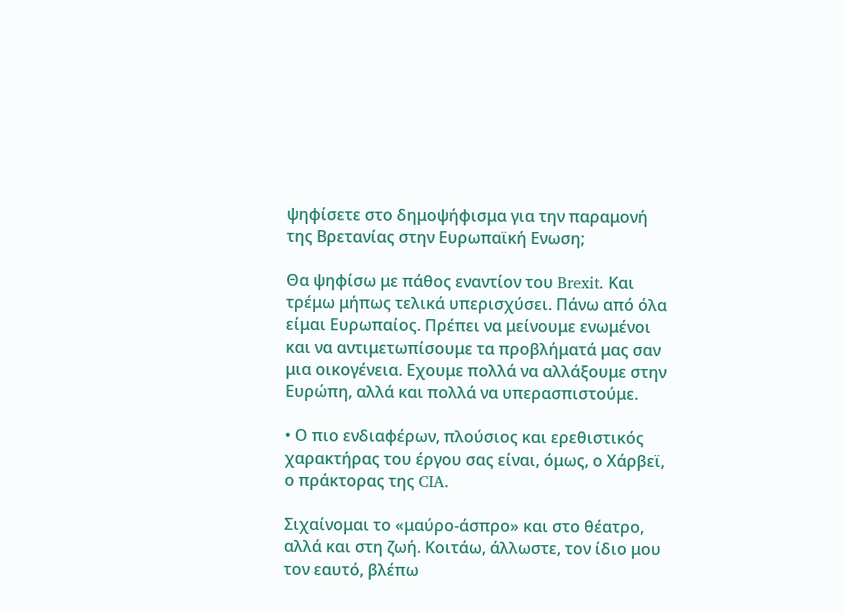ψηφίσετε στο δημοψήφισμα για την παραμονή της Βρετανίας στην Ευρωπαϊκή Ενωση;

Θα ψηφίσω με πάθος εναντίον του Brexit. Και τρέμω μήπως τελικά υπερισχύσει. Πάνω από όλα είμαι Ευρωπαίος. Πρέπει να μείνουμε ενωμένοι και να αντιμετωπίσουμε τα προβλήματά μας σαν μια οικογένεια. Εχουμε πολλά να αλλάξουμε στην Ευρώπη, αλλά και πολλά να υπερασπιστούμε.

• Ο πιο ενδιαφέρων, πλούσιος και ερεθιστικός χαρακτήρας του έργου σας είναι, όμως, ο Χάρβεϊ, ο πράκτορας της CIA.

Σιχαίνομαι το «μαύρο-άσπρο» και στο θέατρο, αλλά και στη ζωή. Κοιτάω, άλλωστε, τον ίδιο μου τον εαυτό, βλέπω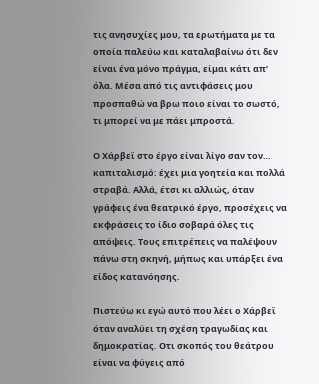τις ανησυχίες μου, τα ερωτήματα με τα οποία παλεύω και καταλαβαίνω ότι δεν είναι ένα μόνο πράγμα, είμαι κάτι απ’ όλα. Μέσα από τις αντιφάσεις μου προσπαθώ να βρω ποιο είναι το σωστό, τι μπορεί να με πάει μπροστά.

Ο Χάρβεϊ στο έργο είναι λίγο σαν τον… καπιταλισμό: έχει μια γοητεία και πολλά στραβά. Αλλά, έτσι κι αλλιώς, όταν γράφεις ένα θεατρικό έργο, προσέχεις να εκφράσεις το ίδιο σοβαρά όλες τις απόψεις. Τους επιτρέπεις να παλέψουν πάνω στη σκηνή, μήπως και υπάρξει ένα είδος κατανόησης.

Πιστεύω κι εγώ αυτό που λέει ο Χάρβεϊ όταν αναλύει τη σχέση τραγωδίας και δημοκρατίας. Οτι σκοπός του θεάτρου είναι να φύγεις από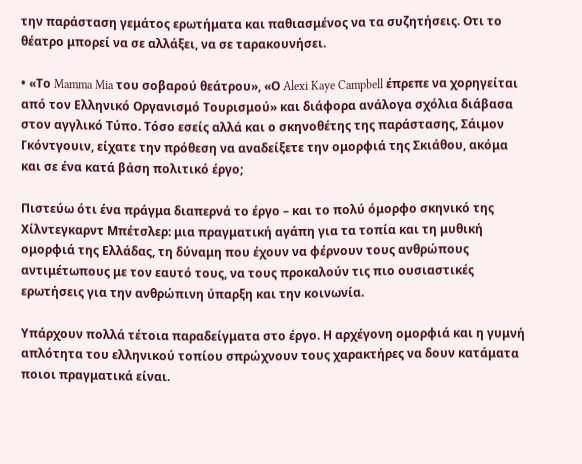την παράσταση γεμάτος ερωτήματα και παθιασμένος να τα συζητήσεις. Οτι το θέατρο μπορεί να σε αλλάξει, να σε ταρακουνήσει.

• «Το Mamma Mia του σοβαρού θεάτρου», «Ο Alexi Kaye Campbell έπρεπε να χορηγείται από τον Ελληνικό Οργανισμό Τουρισμού» και διάφορα ανάλογα σχόλια διάβασα στον αγγλικό Τύπο. Τόσο εσείς αλλά και ο σκηνοθέτης της παράστασης, Σάιμον Γκόντγουιν, είχατε την πρόθεση να αναδείξετε την ομορφιά της Σκιάθου, ακόμα και σε ένα κατά βάση πολιτικό έργο;

Πιστεύω ότι ένα πράγμα διαπερνά το έργο – και το πολύ όμορφο σκηνικό της Χίλντεγκαρντ Μπέτσλερ: μια πραγματική αγάπη για τα τοπία και τη μυθική ομορφιά της Ελλάδας, τη δύναμη που έχουν να φέρνουν τους ανθρώπους αντιμέτωπους με τον εαυτό τους, να τους προκαλούν τις πιο ουσιαστικές ερωτήσεις για την ανθρώπινη ύπαρξη και την κοινωνία.

Υπάρχουν πολλά τέτοια παραδείγματα στο έργο. Η αρχέγονη ομορφιά και η γυμνή απλότητα του ελληνικού τοπίου σπρώχνουν τους χαρακτήρες να δουν κατάματα ποιοι πραγματικά είναι.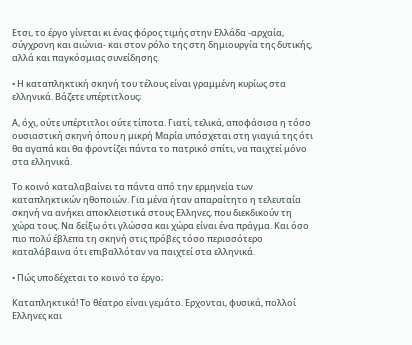Ετσι, το έργο γίνεται κι ένας φόρος τιμής στην Ελλάδα -αρχαία, σύγχρονη και αιώνια- και στον ρόλο της στη δημιουργία της δυτικής, αλλά και παγκόσμιας συνείδησης.

• Η καταπληκτική σκηνή του τέλους είναι γραμμένη κυρίως στα ελληνικά. Βάζετε υπέρτιτλους;

Α, όχι, ούτε υπέρτιτλοι ούτε τίποτα. Γιατί, τελικά, αποφάσισα η τόσο ουσιαστική σκηνή όπου η μικρή Μαρία υπόσχεται στη γιαγιά της ότι θα αγαπά και θα φροντίζει πάντα το πατρικό σπίτι, να παιχτεί μόνο στα ελληνικά.

Το κοινό καταλαβαίνει τα πάντα από την ερμηνεία των καταπληκτικών ηθοποιών. Για μένα ήταν απαραίτητο η τελευταία σκηνή να ανήκει αποκλειστικά στους Ελληνες, που διεκδικούν τη χώρα τους. Να δείξω ότι γλώσσα και χώρα είναι ένα πράγμα. Και όσο πιο πολύ έβλεπα τη σκηνή στις πρόβες τόσο περισσότερο καταλάβαινα ότι επιβαλλόταν να παιχτεί στα ελληνικά.

• Πώς υποδέχεται το κοινό το έργο;

Καταπληκτικά! Το θέατρο είναι γεμάτο. Ερχονται, φυσικά, πολλοί Ελληνες και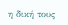η δική τους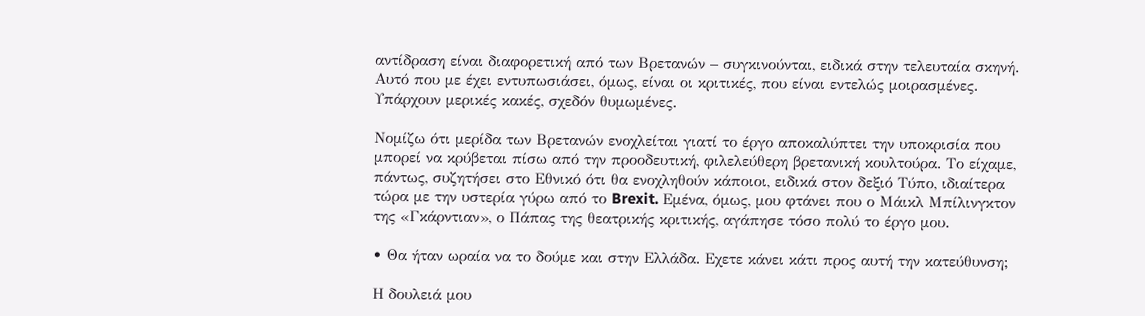αντίδραση είναι διαφορετική από των Βρετανών – συγκινούνται, ειδικά στην τελευταία σκηνή. Αυτό που με έχει εντυπωσιάσει, όμως, είναι οι κριτικές, που είναι εντελώς μοιρασμένες. Υπάρχουν μερικές κακές, σχεδόν θυμωμένες.

Νομίζω ότι μερίδα των Βρετανών ενοχλείται γιατί το έργο αποκαλύπτει την υποκρισία που μπορεί να κρύβεται πίσω από την προοδευτική, φιλελεύθερη βρετανική κουλτούρα. Το είχαμε, πάντως, συζητήσει στο Εθνικό ότι θα ενοχληθούν κάποιοι, ειδικά στον δεξιό Τύπο, ιδιαίτερα τώρα με την υστερία γύρω από το Brexit. Eμένα, όμως, μου φτάνει που ο Μάικλ Μπίλινγκτον της «Γκάρντιαν», ο Πάπας της θεατρικής κριτικής, αγάπησε τόσο πολύ το έργο μου.

• Θα ήταν ωραία να το δούμε και στην Ελλάδα. Εχετε κάνει κάτι προς αυτή την κατεύθυνση;

Η δουλειά μου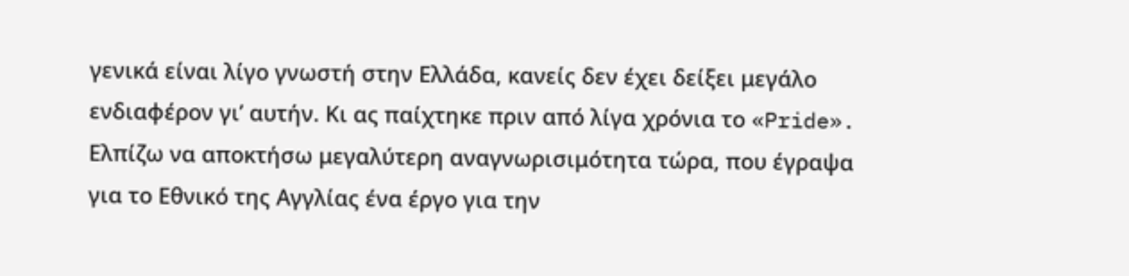γενικά είναι λίγο γνωστή στην Ελλάδα, κανείς δεν έχει δείξει μεγάλο ενδιαφέρον γι’ αυτήν. Κι ας παίχτηκε πριν από λίγα χρόνια το «Pride». Ελπίζω να αποκτήσω μεγαλύτερη αναγνωρισιμότητα τώρα, που έγραψα για το Εθνικό της Αγγλίας ένα έργο για την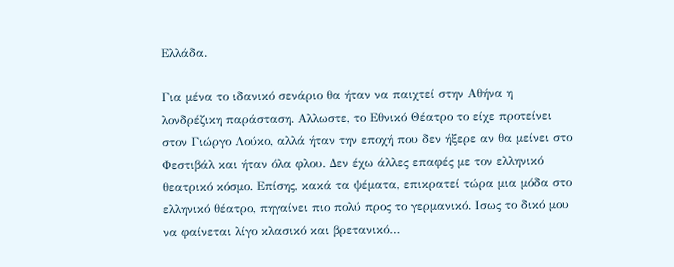Ελλάδα.

Για μένα το ιδανικό σενάριο θα ήταν να παιχτεί στην Αθήνα η λονδρέζικη παράσταση. Αλλωστε, το Εθνικό Θέατρο το είχε προτείνει στον Γιώργο Λούκο, αλλά ήταν την εποχή που δεν ήξερε αν θα μείνει στο Φεστιβάλ και ήταν όλα φλου. Δεν έχω άλλες επαφές με τον ελληνικό θεατρικό κόσμο. Επίσης, κακά τα ψέματα, επικρατεί τώρα μια μόδα στο ελληνικό θέατρο, πηγαίνει πιο πολύ προς το γερμανικό. Ισως το δικό μου να φαίνεται λίγο κλασικό και βρετανικό…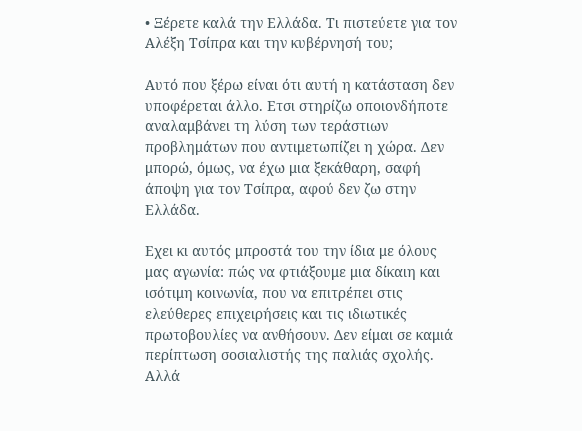• Ξέρετε καλά την Ελλάδα. Τι πιστεύετε για τον Αλέξη Τσίπρα και την κυβέρνησή του;

Αυτό που ξέρω είναι ότι αυτή η κατάσταση δεν υποφέρεται άλλο. Ετσι στηρίζω οποιονδήποτε αναλαμβάνει τη λύση των τεράστιων προβλημάτων που αντιμετωπίζει η χώρα. Δεν μπορώ, όμως, να έχω μια ξεκάθαρη, σαφή άποψη για τον Τσίπρα, αφού δεν ζω στην Ελλάδα.

Εχει κι αυτός μπροστά του την ίδια με όλους μας αγωνία: πώς να φτιάξουμε μια δίκαιη και ισότιμη κοινωνία, που να επιτρέπει στις ελεύθερες επιχειρήσεις και τις ιδιωτικές πρωτοβουλίες να ανθήσουν. Δεν είμαι σε καμιά περίπτωση σοσιαλιστής της παλιάς σχολής. Αλλά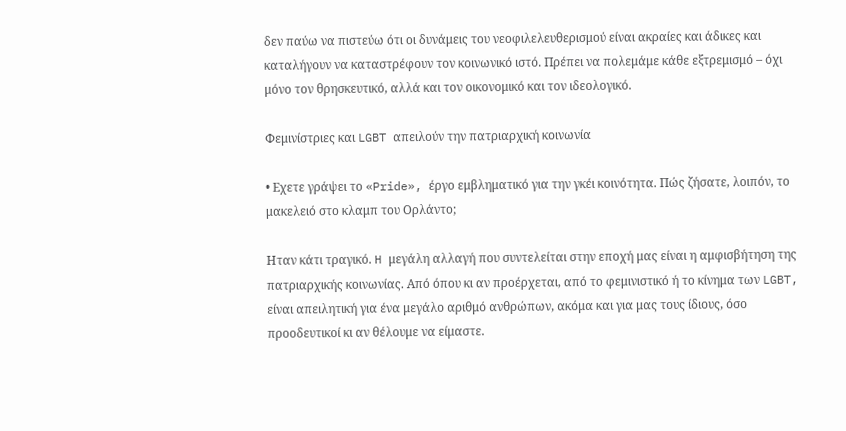δεν παύω να πιστεύω ότι οι δυνάμεις του νεοφιλελευθερισμού είναι ακραίες και άδικες και καταλήγουν να καταστρέφουν τον κοινωνικό ιστό. Πρέπει να πολεμάμε κάθε εξτρεμισμό – όχι μόνο τον θρησκευτικό, αλλά και τον οικονομικό και τον ιδεολογικό.

Φεμινίστριες και LGBT απειλούν την πατριαρχική κοινωνία

• Εχετε γράψει το «Pride», έργο εμβληματικό για την γκέι κοινότητα. Πώς ζήσατε, λοιπόν, το μακελειό στο κλαμπ του Ορλάντο;

Ηταν κάτι τραγικό. H μεγάλη αλλαγή που συντελείται στην εποχή μας είναι η αμφισβήτηση της πατριαρχικής κοινωνίας. Από όπου κι αν προέρχεται, από το φεμινιστικό ή το κίνημα των LGBT, είναι απειλητική για ένα μεγάλο αριθμό ανθρώπων, ακόμα και για μας τους ίδιους, όσο προοδευτικοί κι αν θέλουμε να είμαστε.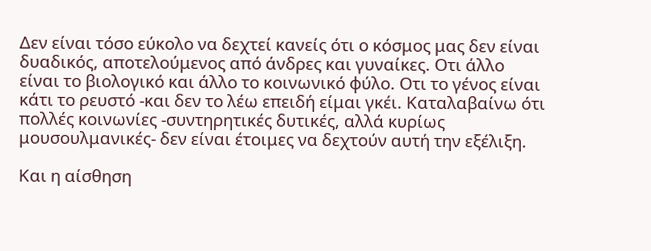Δεν είναι τόσο εύκολο να δεχτεί κανείς ότι ο κόσμος μας δεν είναι δυαδικός, αποτελούμενος από άνδρες και γυναίκες. Οτι άλλο είναι το βιολογικό και άλλο το κοινωνικό φύλο. Οτι το γένος είναι κάτι το ρευστό -και δεν το λέω επειδή είμαι γκέι. Καταλαβαίνω ότι πολλές κοινωνίες -συντηρητικές δυτικές, αλλά κυρίως μουσουλμανικές- δεν είναι έτοιμες να δεχτούν αυτή την εξέλιξη.

Και η αίσθηση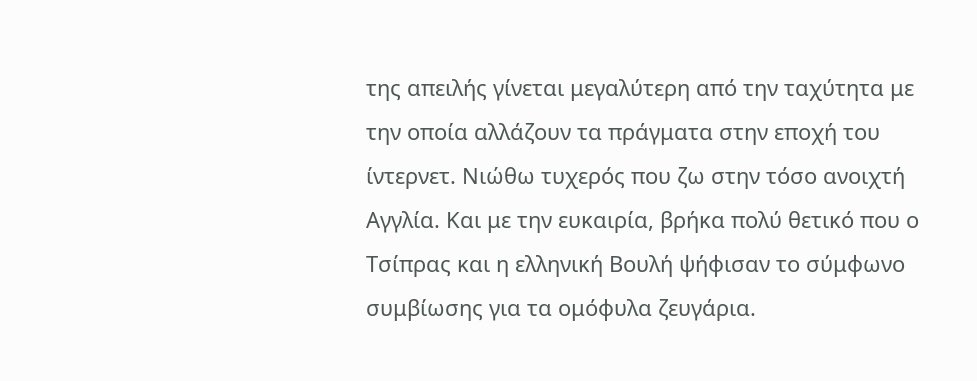της απειλής γίνεται μεγαλύτερη από την ταχύτητα με την οποία αλλάζουν τα πράγματα στην εποχή του ίντερνετ. Νιώθω τυχερός που ζω στην τόσο ανοιχτή Αγγλία. Και με την ευκαιρία, βρήκα πολύ θετικό που ο Τσίπρας και η ελληνική Βουλή ψήφισαν το σύμφωνο συμβίωσης για τα ομόφυλα ζευγάρια.